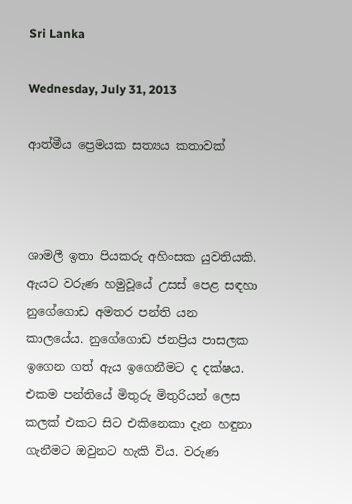Sri Lanka

Wednesday, July 31, 2013

ආත්මීය ප්‍රෙමයක සත්‍යය කතාවක්



ශාමලී ඉතා පියකරු අහිංසක යුවතියකි. ඇයට වරුණ හමුවූයේ උසස් පෙළ සඳහා නුගේගොඩ අමතර පන්ති යන කාලයේය. නුගේගොඩ ජනප්‍රිය පාසලක ඉගෙන ගත් ඇය ඉගෙනීමට ද දක්ෂය. එකම පන්තියේ මිතුරු මිතුරියන් ලෙස කලක් එකට සිට එකිනෙකා දැන හඳුනා ගැනීමට ඔවුනට හැකි විය. වරුණ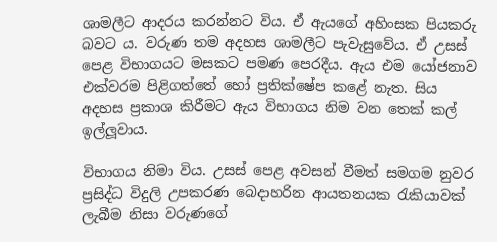ශාමලීට ආදරය කරන්නට විය. ඒ ඇයගේ අහිංසක පියකරු බවට ය. වරුණ තම අදහස ශාමලීට පැවැසුවේය. ඒ උසස් පෙළ විභාගයට මසකට පමණ පෙරදීය. ඇය එම යෝජනාව එක්වරම පිළිගත්තේ හෝ ප්‍රතික්ෂේප කළේ නැත. සිය අදහස ප්‍රකාශ කිරීමට ඇය විභාගය නිම වන තෙක් කල් ඉල්ලූවාය.

විභාගය නිමා විය. උසස් පෙළ අවසන් වීමත් සමගම නුවර ප්‍රසිද්ධ විදුලි උපකරණ බෙදාහරින ආයතනයක රැකියාවක් ලැබීම නිසා වරුණගේ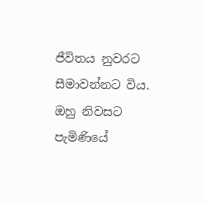ජීවිතය නුවරට සීමාවන්නට විය. ඔහු නිවසට පැමිණියේ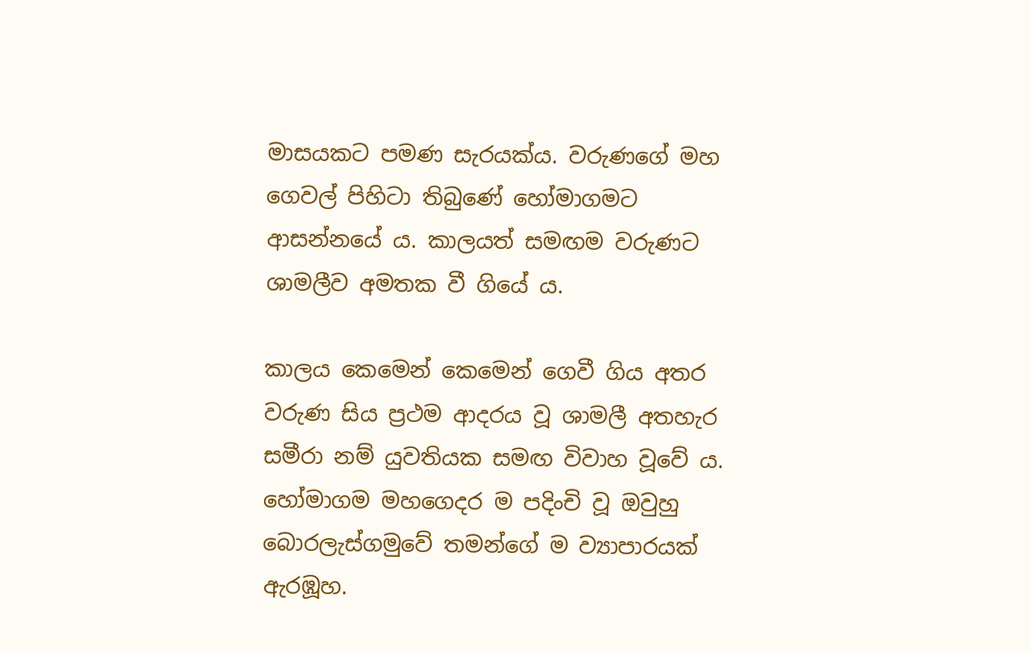මාසයකට පමණ සැරයක්ය. වරුණගේ මහ ගෙවල් පිහිටා තිබුණේ හෝමාගමට ආසන්නයේ ය. කාලයත් සමඟම වරුණට ශාමලීව අමතක වී ගියේ ය.

කාලය කෙමෙන් කෙමෙන් ගෙවී ගිය අතර වරුණ සිය ප්‍රථම ආදරය වූ ශාමලී අතහැර සමීරා නම් යුවතියක සමඟ විවාහ වූවේ ය. හෝමාගම මහගෙදර ම පදිංචි වූ ඔවුහු බොරලැස්ගමුවේ තමන්ගේ ම ව්‍යාපාරයක් ඇරඹූහ.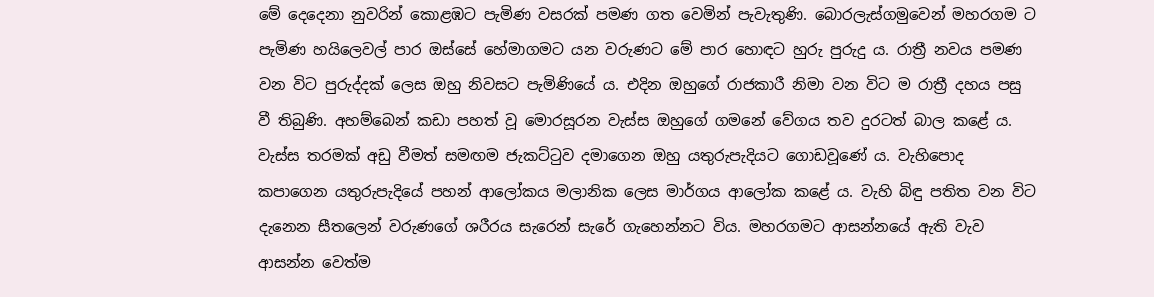මේ දෙදෙනා නුවරින් කොළඹට පැමිණ වසරක් පමණ ගත වෙමින් පැවැතුණි. බොරලැස්ගමුවෙන් මහරගම ට පැමිණ හයිලෙවල් පාර ඔස්සේ හේමාගමට යන වරුණට මේ පාර හොඳට හුරු පුරුදු ය. රාත්‍රී නවය පමණ වන විට පුරුද්දක් ලෙස ඔහු නිවසට පැමිණියේ ය. එදින ඔහුගේ රාජකාරී නිමා වන විට ම රාත්‍රී දහය පසු වී තිබුණි. අහම්බෙන් කඩා පහත් වූ මොරසූරන වැස්ස ඔහුගේ ගමනේ වේගය තව දුරටත් බාල කළේ ය. වැස්ස තරමක් අඩු වීමත් සමඟම ජැකට්ටුව දමාගෙන ඔහු යතුරුපැදියට ගොඩවූණේ ය. වැහිපොද කපාගෙන යතුරුපැදියේ පහන් ආලෝකය මලානික ලෙස මාර්ගය ආලෝක කළේ ය. වැහි බිඳු පතිත වන විට දැනෙන සීතලෙන් වරුණගේ ශරීරය සැරෙන් සැරේ ගැහෙන්නට විය. මහරගමට ආසන්නයේ ඇති වැව ආසන්න වෙත්ම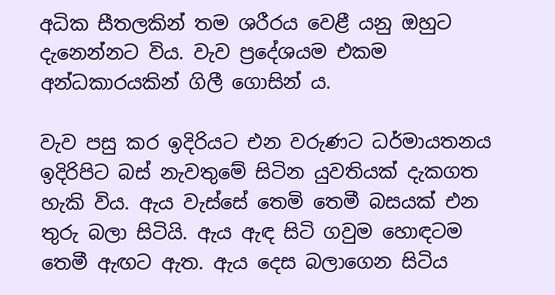අධික සීතලකින් තම ශරීරය වෙළී යනු ඔහුට දැනෙන්නට විය. වැව ප්‍රදේශයම එකම අන්ධකාරයකින් ගිලී ගොසින් ය.

වැව පසු කර ඉදිරියට එන වරුණට ධර්මායතනය ඉදිරිපිට බස් නැවතුමේ සිටින යුවතියක් දැකගත හැකි විය. ඇය වැස්සේ තෙමි තෙමී බසයක් එන තුරු බලා සිටියි. ඇය ඇඳ සිටි ගවුම හොඳටම තෙමී ඇඟට ඇත. ඇය දෙස බලාගෙන සිටිය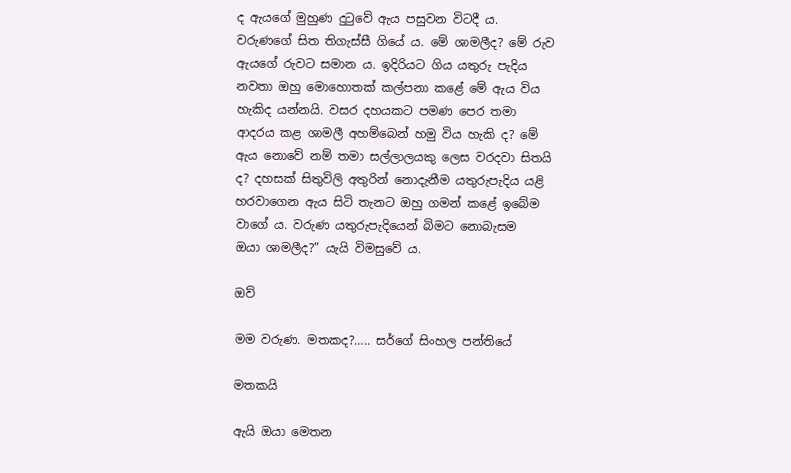ද ඇයගේ මුහුණ දුටුවේ ඇය පසුවන විටදී ය. වරුණගේ සිත තිගැස්සී ගියේ ය. මේ ශාමලීද? මේ රුව ඇයගේ රුවට සමාන ය. ඉදිරියට ගිය යතුරු පැදිය නවතා ඔහු මොහොතක් කල්පනා කළේ මේ ඇය විය හැකිද යන්නයි. වසර දහයකට පමණ පෙර තමා ආදරය කළ ශාමලී අහම්බෙන් හමු විය හැකි ද? මේ ඇය නොවේ නම් තමා සල්ලාලයකු ලෙස වරදවා සිතයි ද? දහසක් සිතුවිලි අතුරින් නොදැනීම යතුරුපැදිය යළි හරවාගෙන ඇය සිටි තැනට ඔහු ගමන් කළේ ඉබේම වාගේ ය. වරුණ යතුරුපැදියෙන් බිමට නොබැසම
ඔයා ශාමලීද?” යැයි විමසුවේ ය.

ඔව්

මම වරුණ. මතකද?….. සර්ගේ සිංහල පන්තියේ

මතකයි

ඇයි ඔයා මෙතන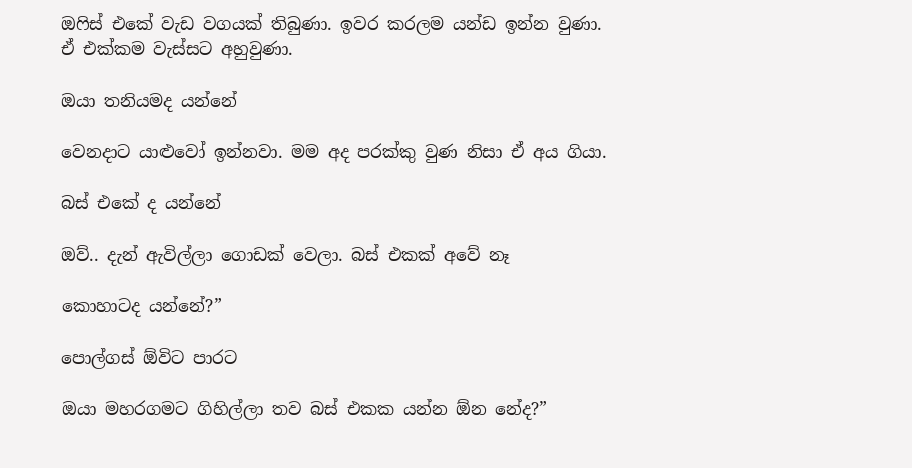ඔෆිස් එකේ වැඩ වගයක් තිබුණා. ඉවර කරලම යන්ඩ ඉන්න වුණා. ඒ එක්කම වැස්සට අහුවුණා.

ඔයා තනියමද යන්නේ

වෙනදාට යාළුවෝ ඉන්නවා. මම අද පරක්කු වුණ නිසා ඒ අය ගියා.

බස් එකේ ද යන්නේ

ඔව්.. දැන් ඇවිල්ලා ගොඩක් වෙලා. බස් එකක් අවේ නෑ

කොහාටද යන්නේ?”

පොල්ගස් ඕවිට පාරට

ඔයා මහරගමට ගිහිල්ලා තව බස් එකක යන්න ඕන නේද?”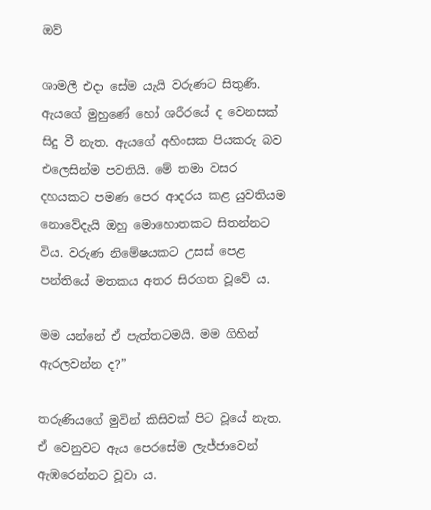ඔව්

ශාමලී එදා සේම යැයි වරුණට සිතුණි. ඇයගේ මුහුණේ හෝ ශරීරයේ ද වෙනසක් සිදු වී නැත. ඇයගේ අහිංසක පියකරු බව එලෙසින්ම පවතියි. මේ තමා වසර දහයකට පමණ පෙර ආදරය කළ යුවතියම නොවේදැයි ඔහු මොහොතකට සිතන්නට විය. වරුණ නිමේෂයකට උසස් පෙළ පන්තියේ මතකය අතර සිරගත වූවේ ය.

මම යන්නේ ඒ පැත්තටමයි. මම ගිහින් ඇරලවන්න ද?”

තරුණියගේ මුවින් කිසිවක් පිට වූයේ නැත. ඒ වෙනුවට ඇය පෙරසේම ලැජ්ජාවෙන් ඇඹරෙන්නට වූවා ය.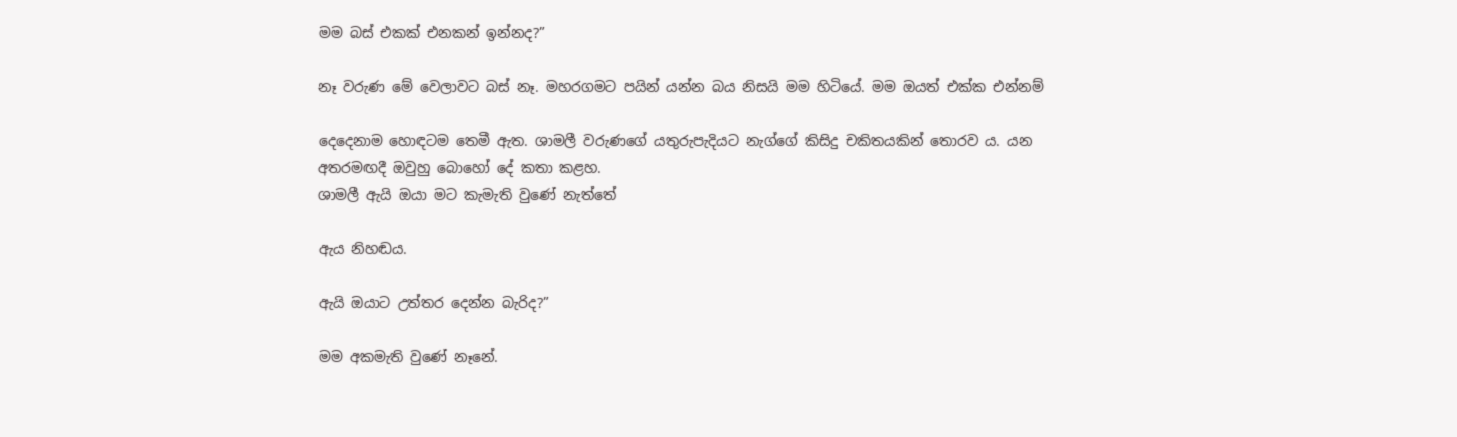මම බස් එකක් එනකන් ඉන්නද?”

නෑ වරුණ මේ වෙලාවට බස් නෑ. මහරගමට පයින් යන්න බය නිසයි මම හිටියේ. මම ඔයත් එක්ක එන්නම්

දෙදෙනාම හොඳටම තෙමී ඇත. ශාමලී වරුණගේ යතුරුපැදියට නැග්ගේ කිසිදු චකිතයකින් තොරව ය. යන අතරමඟදී ඔවුහු බොහෝ දේ කතා කළහ.
ශාමලී ඇයි ඔයා මට කැමැති වුණේ නැත්තේ

ඇය නිහඬය.

ඇයි ඔයාට උත්තර දෙන්න බැරිද?”

මම අකමැති වුණේ නෑනේ.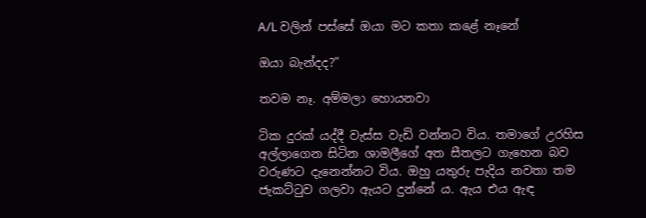A/L වලින් පස්සේ ඔයා මට කතා කළේ නෑනේ

ඔයා බැන්දද?”

තවම නෑ. අම්මලා හොයනවා

ටික දුරක් යද්දී වැස්ස වැඩි වන්නට විය. තමාගේ උරහිස අල්ලාගෙන සිටින ශාමලීගේ අත සීතලට ගැහෙන බව වරුණට දැනෙන්නට විය. ඔහු යතුරු පැදිය නවතා තම ජැකට්ටුව ගලවා ඇයට දුන්නේ ය. ඇය එය ඇඳ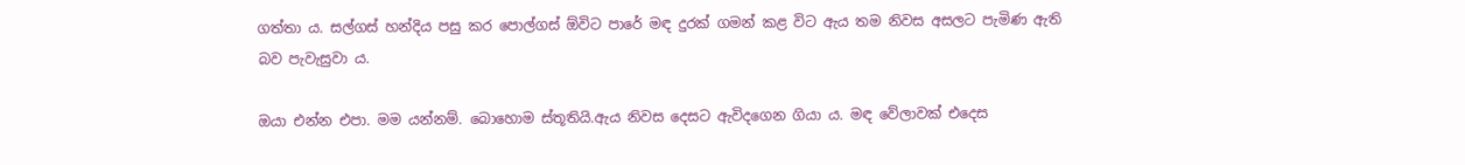ගත්තා ය. සල්ගස් හන්දිය පසු කර පොල්ගස් ඕවිට පාරේ මඳ දුරක් ගමන් කළ විට ඇය තම නිවස අසලට පැමිණ ඇති බව පැවැසුවා ය.

ඔයා එන්න එපා. මම යන්නම්. බොහොම ස්තූතියි.ඇය නිවස දෙසට ඇවිදගෙන ගියා ය. මඳ වේලාවක් එදෙස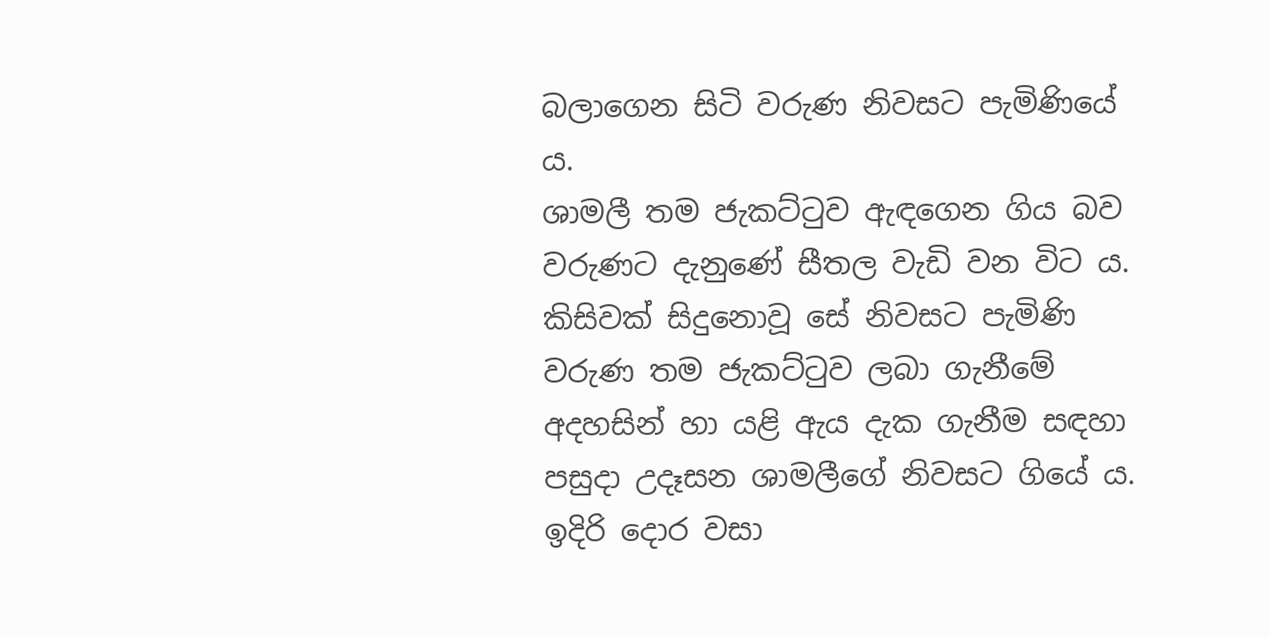බලාගෙන සිටි වරුණ නිවසට පැමිණියේ ය.
ශාමලී තම ජැකට්ටුව ඇඳගෙන ගිය බව වරුණට දැනුණේ සීතල වැඩි වන විට ය. කිසිවක් සිදුනොවූ සේ නිවසට පැමිණි වරුණ තම ජැකට්ටුව ලබා ගැනීමේ අදහසින් හා යළි ඇය දැක ගැනීම සඳහා පසුදා උදෑසන ශාමලීගේ නිවසට ගියේ ය. ඉදිරි දොර වසා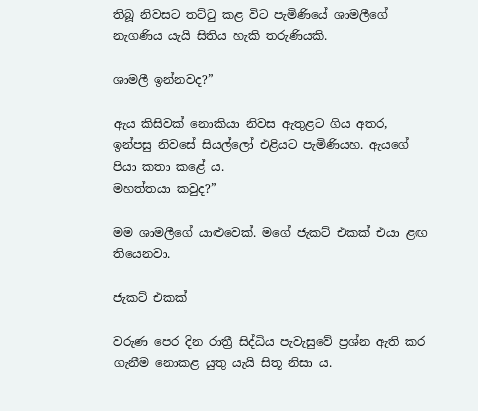තිබූ නිවසට තට්ටු කළ විට පැමිණියේ ශාමලීගේ නැගණිය යැයි සිතිය හැකි තරුණියකි.

ශාමලී ඉන්නවද?”

ඇය කිසිවක් නොකියා නිවස ඇතුළට ගිය අතර, ඉන්පසු නිවසේ සියල්ලෝ එළියට පැමිණියහ. ඇයගේ පියා කතා කළේ ය.
මහත්තයා කවුද?”

මම ශාමලීගේ යාළුවෙක්. මගේ ජැකට් එකක් එයා ළඟ තියෙනවා.

ජැකට් එකක්

වරුණ පෙර දින රාත්‍රී සිද්ධිය පැවැසුවේ ප්‍රශ්න ඇති කර ගැනීම නොකළ යුතු යැයි සිතූ නිසා ය.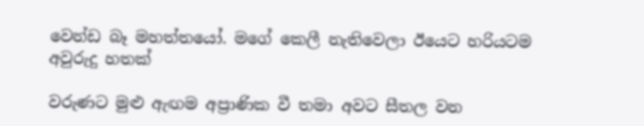වෙන්ඩ බෑ මහත්තයෝ. මගේ කෙලී නැතිවෙලා ඊයෙට හරියටම අවුරුදු හතක්

වරුණට මුළු ඇඟම අප්‍රාණික වී තමා අවට සීතල වන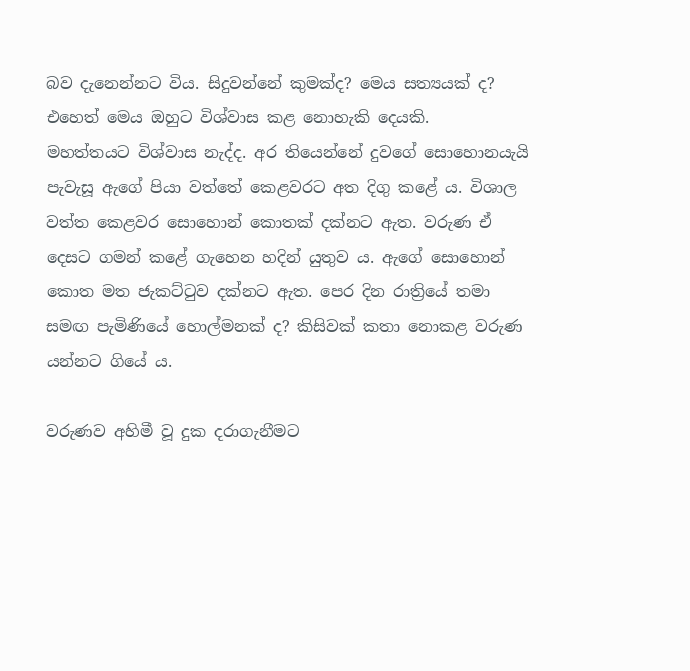බව දැනෙන්නට විය. සිදුවන්නේ කුමක්ද? මෙය සත්‍යයක් ද? එහෙත් මෙය ඔහුට විශ්වාස කළ නොහැකි දෙයකි.
මහත්තයට විශ්වාස නැද්ද. අර තියෙන්නේ දුවගේ සොහොනයැයි පැවැසූ ඇගේ පියා වත්තේ කෙළවරට අත දිගු කළේ ය. විශාල වත්ත කෙළවර සොහොන් කොතක් දක්නට ඇත. වරුණ ඒ දෙසට ගමන් කළේ ගැහෙන හදින් යුතුව ය. ඇගේ සොහොන් කොත මත ජැකට්ටුව දක්නට ඇත. පෙර දින රාත්‍රියේ තමා සමඟ පැමිණියේ හොල්මනක් ද? කිසිවක් කතා නොකළ වරුණ යන්නට ගියේ ය.

වරුණව අහිමී වූ දුක දරාගැනීමට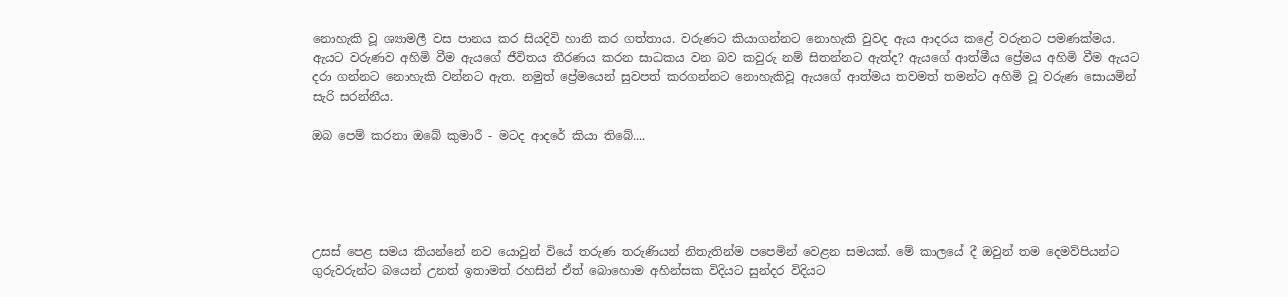නොහැකි වූ ශ්‍යාමලී වස පානය කර සියදිවි හානි කර ගත්තාය. වරුණට කියාගන්නට නොහැකි වුවද ඇය ආදරය කළේ වරුනට පමණක්මය. ඇයට වරුණව අහිමි වීම ඇයගේ ජීවිතය තීරණය කරන සාධකය වන බව කවුරු නම් සිතන්නට ඇත්ද? ඇයගේ ආත්මීය ප්‍රේමය අහිමි වීම ඇයට දරා ගන්නට නොහැකි වන්නට ඇත. නමුත් ප්‍රේමයෙන් සුවපත් කරගන්නට නොහැකිවූ ඇයගේ ආත්මය තවමත් තමන්ට අහිමි වූ වරුණ සොයමින් සැරි සරන්නීය.

ඔබ පෙම් කරනා ඔබේ කුමාරී - මටද ආදරේ කියා තිබේ....





උසස් පෙළ සමය කියන්නේ නව යොවුන් වියේ තරුණ තරුණියන් නිතැතින්ම පපෙමින් වෙළන සමයක්. මේ කාලයේ දී ඔවුන් තම දෙමව්පියන්ට ගුරුවරුන්ට බයෙන් උනත් ඉතාමත් රහසින් ඒත් බොහොම අහින්සක විදියට සුන්දර විදියට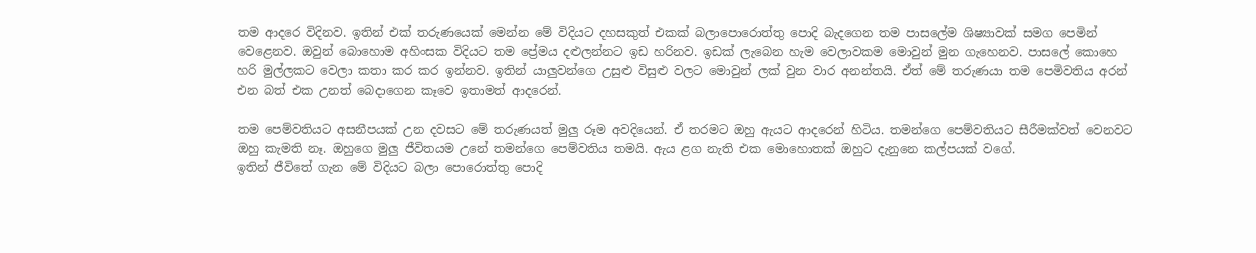තම ආදරෙ විදිනව. ඉතින් එක් තරුණයෙක් මෙන්න මේ විදියට දහසකුත් එකක් බලාපොරොත්තු පොදි බැදගෙන තම පාසලේම ශිෂ්‍යාවක් සමග පෙමින් වෙළෙනව. ඔවුන් බොහොම අහිංසක විදියට තම ප්‍රේමය දළුලන්නට ඉඩ හරිනව. ඉඩක් ලැබෙන හැම වෙලාවකම මොවුන් මුන ගැහෙනව. පාසලේ කොහෙ හරි මුල්ලකට වෙලා කතා කර කර ඉන්නව. ඉතින් යාලුවන්ගෙ උසුළු විසුළු වලට මොවුන් ලක් වුන වාර අනන්තයි. ඒත් මේ තරුණයා තම පෙමිවතිය අරන් එන බත් එක උනත් බෙදාගෙන කෑවෙ ඉතාමත් ආදරෙන්.

තම පෙම්වතියට අසනීපයක් උන දවසට මේ තරුණයත් මුලු රූම අවදියෙන්. ඒ තරමට ඔහු ඇයට ආදරෙන් හිටිය. තමන්ගෙ පෙම්වතියට සීරීමක්වත් වෙනවට ඔහු කැමති නෑ. ඔහුගෙ මුලු ජීවිතයම උනේ තමන්ගෙ පෙම්වතිය තමයි. ඇය ළග නැති එක මොහොතක් ඔහුට දැනුනෙ කල්පයක් වගේ.
ඉතින් ජීවිතේ ගැන මේ විදියට බලා පොරොත්තු පොදි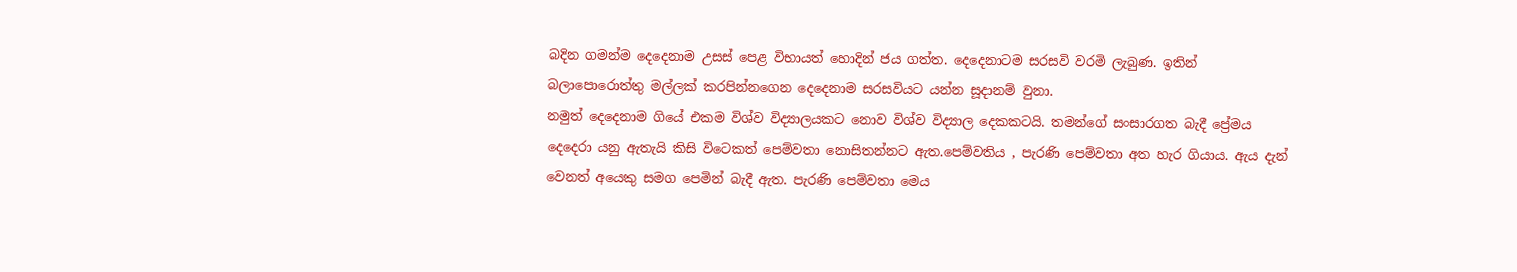බදින ගමන්ම දෙදෙනාම උසස් පෙළ විභායත් හොදින් ජය ගත්ත. දෙදෙනාටම සරසවි වරමි ලැබුණ. ඉතින් බලාපොරොත්තු මල්ලක් කරපින්නගෙන දෙදෙනාම සරසවියට යන්න සූදානම් වුනා.
නමුත් දෙදෙනාම ගියේ එකම විශ්ව විද්‍යාලයකට නොව විශ්ව විද්‍යාල දෙකකටයි. තමන්ගේ සංසාරගත බැදී ප්‍රේමය දෙදෙරා යනු ඇතැයි කිසි විටෙකත් පෙම්වතා නොසිතන්නට ඇත.පෙම්වතිය , පැරණි පෙම්වතා අත හැර ගියාය. ඇය දැන් වෙනත් අයෙකු සමග පෙමින් බැදී ඇත. පැරණි පෙම්වතා මෙය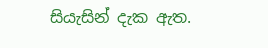සියැසින් දැක ඇත.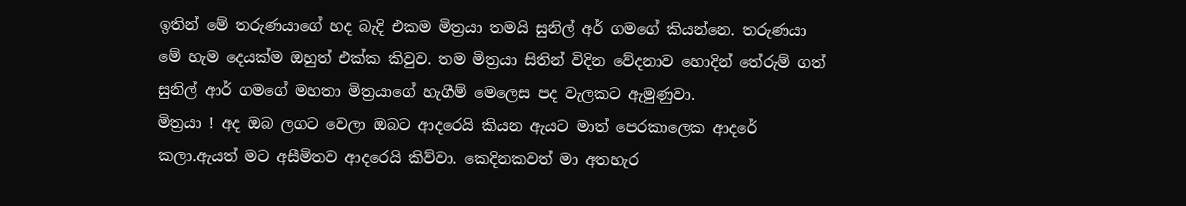ඉතින් මේ තරුණයාගේ හද බැදි එකම මිත්‍රයා තමයි සුනිල් අර් ගමගේ කියන්නෙ. තරුණයා මේ හැම දෙයක්ම ඔහුත් එක්ක කිවුව. තම මිත්‍රයා සිතින් විදින වේදනාව හොදින් තේරුම් ගත් සුනිල් ආර් ගමගේ මහතා මිත්‍රයාගේ හැගීම් මෙලෙස පද වැලකට ඇමුණුවා.
මිත්‍රයා ! අද ඔබ ලගට වෙලා ඔබට ආදරෙයි කියන ඇයට මාත් පෙරකාලෙක ආදරේ කලා.ඇයත් මට අසීමිතව ආදරෙයි කිව්වා. කෙදිනකවත් මා අතහැර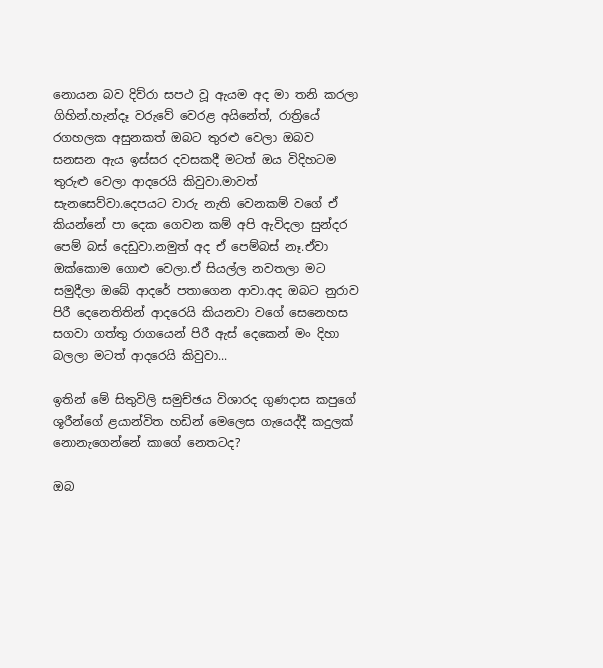නොයන බව දිව්රා සපථ වූ ඇයම අද මා තනි කරලා ගිහින්.හැන්දෑ වරුවේ වෙරළ අයිනේත්, රාත්‍රියේ රගහලක අසුනකත් ඔබට තුරළු වෙලා ඔබව සනසන ඇය ඉස්සර දවසකදී මටත් ඔය විදිහටම තුරුළු වෙලා ආදරෙයි කිවුවා.මාවත් සැනසෙව්වා.දෙපයට වාරු නැති වෙනකම් වගේ ඒ කියන්නේ පා දෙක ගෙවන කම් අපි ඇවිදලා සුන්දර පෙම් බස් දෙඩුවා.නමුත් අද ඒ පෙම්බස් නෑ.ඒවා ඔක්කොම ගොළු වෙලා.ඒ සියල්ල නවතලා මට සමුදීලා ඔබේ ආදරේ පතාගෙන ආවා.අද ඔබට නුරාව පිරී දෙනෙතිතින් ආදරෙයි කියනවා වගේ සෙනෙහස සගවා ගත්තු රාගයෙන් පිරී ඇස් දෙකෙන් මං දිහා බලලා මටත් ආදරෙයි කිවුවා...

ඉතින් මේ සිතුවිලි සමුච්ඡය විශාරද ගුණදාස කපුගේ ශූරීන්ගේ ළයාන්විත හඩින් මෙලෙස ගැයෙද්දී කදුලක් නොනැගෙන්නේ කාගේ නෙතටද?

ඔබ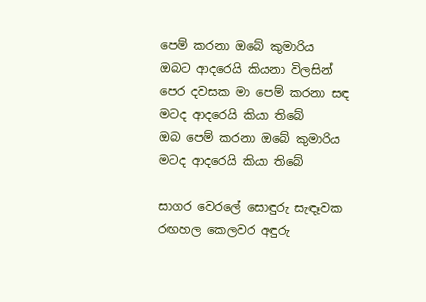පෙම් කරනා ඔබේ කුමාරිය
ඔබට ආදරෙයි කියනා විලසින්
පෙර දවසක මා පෙම් කරනා සඳ
මටද ආදරෙයි කියා තිබේ
ඔබ පෙම් කරනා ඔබේ කුමාරිය
මටද ආදරෙයි කියා තිබේ

සාගර වෙරලේ සොඳුරු සැඳෑවක
රඟහල කෙලවර අඳුරු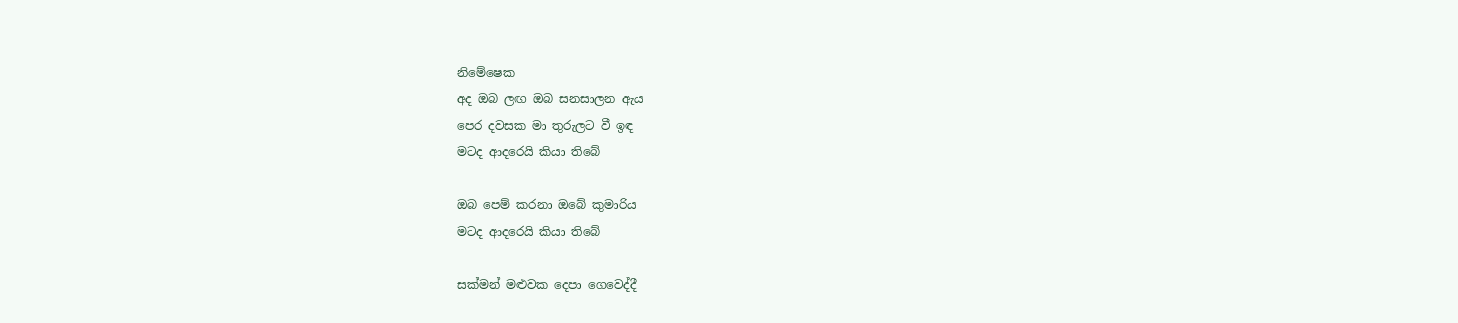නිමේෂෙක
අද ඔබ ලඟ ඔබ සනසාලන ඇය
පෙර දවසක මා තුරුලට වී ඉඳ
මටද ආදරෙයි කියා තිබේ

ඔබ පෙම් කරනා ඔබේ කුමාරිය
මටද ආදරෙයි කියා තිබේ

සක්මන් මළුවක දෙපා ගෙවෙද්දී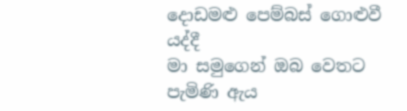දොඩමළු පෙම්බස් ගොළුවී යද්දී
මා සමුගෙන් ඔබ වෙතට පැමිණි ඇය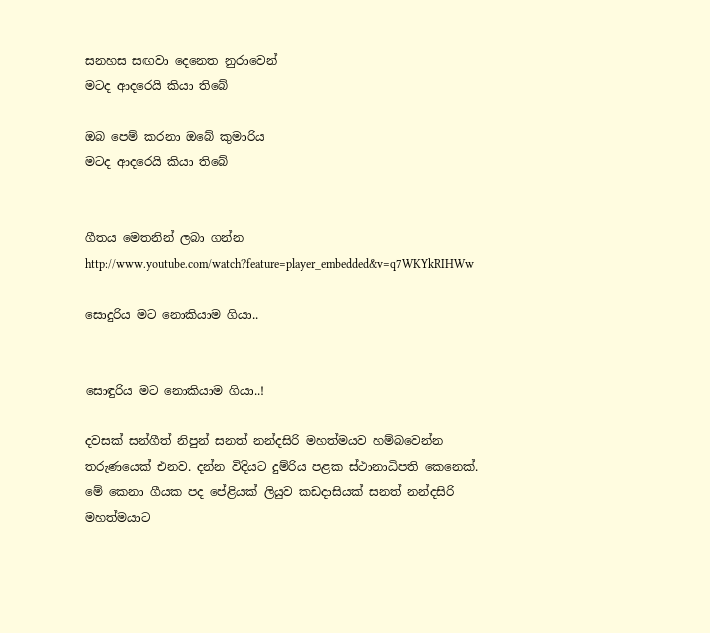සනහස සඟවා දෙනෙත නුරාවෙන්
මටද ආදරෙයි කියා තිබේ

ඔබ පෙම් කරනා ඔබේ කුමාරිය
මටද ආදරෙයි කියා තිබේ


ගීතය මෙතනින් ලබා ගන්න
http://www.youtube.com/watch?feature=player_embedded&v=q7WKYkRIHWw

සොදුරිය මට නොකියාම ගියා..


සොඳුරිය මට නොකියාම ගියා..!

දවසක් සන්ගීත් නිපුන් සනත් නන්දසිරි මහත්මයව හම්බවෙන්න තරුණයෙක් එනව. දන්න විදියට දුම්රිය පළක ස්ථානාධිපති කෙනෙක්. මේ කෙනා ගීයක පද පේළියක් ලියුව කඩදාසියක් සනත් නන්දසිරි මහත්මයාට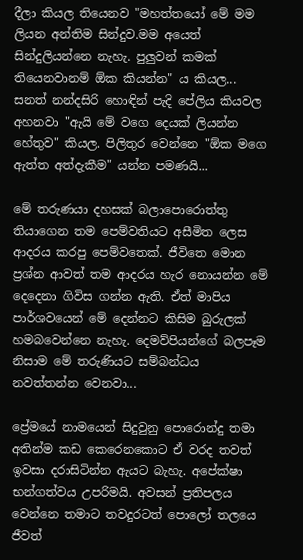දීලා කියල තියෙනව "මහත්තයෝ මේ මම ලියන අන්තිම සින්දුව.මම අයෙත් සින්දුලියන්නෙ නැහැ. පුලුවන් කමක් තියෙනවානම් ඕක කියන්න" ය කියල... සනත් නන්දසිරි හොඳින් පැදි පේලිය කියවල අහනවා "ඇයි මේ වගෙ දෙයක් ලියන්න හේතුව" කියල. පිලිතුර වෙන්නෙ "ඕක මගෙ ඇත්ත අත්දැකීම" යන්න පමණයි...

මේ තරුණයා දහසක් බලාපොරොත්තු තියාගෙන තම පෙම්වතියට අසීමිත ලෙස ආදරය කරපු පෙම්වතෙක්. ජීවිතෙ මොන ප්‍රශ්න ආවත් තම ආදරය හැර නොයන්න මේ දෙදෙනා ගිවිස ගන්න ඇති. ඒත් මාපිය පාර්ශවයෙන් මේ දෙන්නට කිසිම බුරුලක් හමබවෙන්නෙ නැහැ. දෙමව්පියන්ගේ බලපෑම නිසාම මේ තරුණියට සම්බන්ධය නවත්තන්න වෙනවා...

ප්‍රේමයේ නාමයෙන් සිදුවුනු පොරොන්දු තමා අතින්ම කඩ කෙරෙනකොට ඒ වරද තවත් ඉවසා දරාසිටින්න ඇයට බැහැ. අපේක්ෂා භන්ගත්වය උපරිමයි. අවසන් ප්‍රතිපලය වෙන්නෙ තමාට තවදුරටත් පොලෝ තලයෙ ජීවත්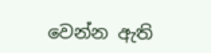වෙන්න ඇති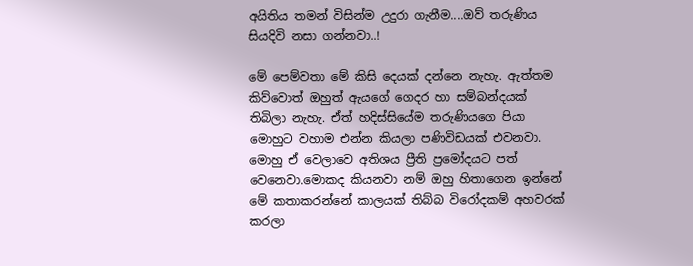අයිතිය තමන් විසින්ම උදුරා ගැනීම....ඔව් තරුණිය සියදිවි නසා ගන්නවා..!

මේ පෙම්වතා මේ කිසි දෙයක් දන්නෙ නැහැ. ඇත්තම කිව්වොත් ඔහුත් ඇයගේ ගෙදර හා සම්බන්දයක් තිබිලා නැහැ. ඒත් හදිස්සියේම තරුණියගෙ පියා මොහුට වහාම එන්න කියලා පණිවිඩයක් එවනවා. මොහු ඒ වෙලාවෙ අතිශය ප්‍රීති ප්‍රමෝදයට පත් වෙනෙවා.මොකද කියනවා නම් ඔහු හිතාගෙන ඉන්නේ මේ කතාකරන්නේ කාලයක් තිබ්බ විරෝදකම් අහවරක් කරලා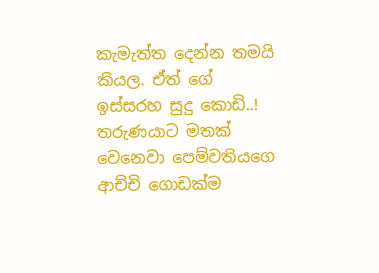කැමැත්ත දෙන්න තමයි කියල. ඒත් ගේ ඉස්සරහ සුදු කොඩි..! තරුණයාට මතක් වෙනෙවා පෙම්වතියගෙ ආච්චි ගොඩක්ම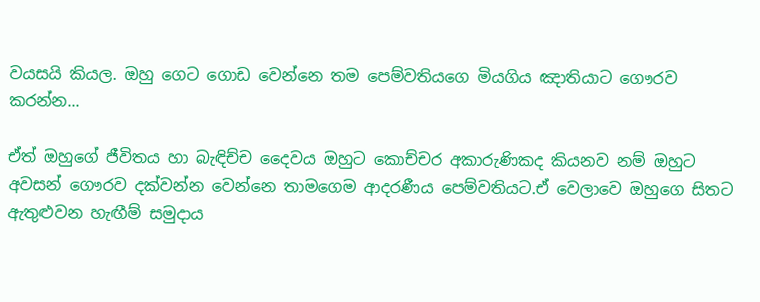වයසයි කියල. ඔහු ගෙට ගොඩ වෙන්නෙ තම පෙම්වතියගෙ මියගිය ඤාතියාට ගෞරව කරන්න...

ඒත් ඔහුගේ ජීවිතය හා බැඳිච්ච දෛවය ඔහුට කොච්චර අකාරුණිකද කියනව නම් ඔහුට අවසන් ගෞරව දක්වන්න වෙන්නෙ තාමගෙම ආදරණීය පෙම්වතියට.ඒ වෙලාවෙ ඔහුගෙ සිතට ඇතුළුවන හැඟීම් සමුදාය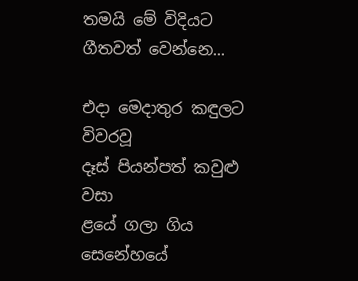තමයි මේ විදියට ගීතවත් වෙන්නෙ...

එදා මෙදාතුර කඳුලට විවරවූ
දෑස් පියන්පත් කවුළු වසා
ළයේ ගලා ගිය සෙනේහයේ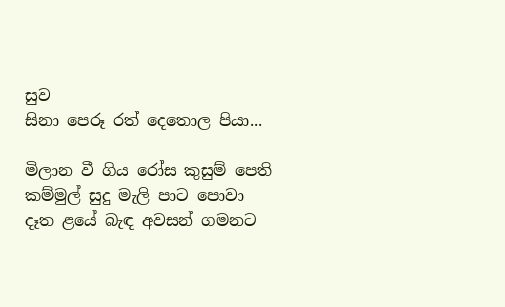සුව
සිනා පෙරූ රත් දෙතොල පියා...

මිලාන වී ගිය රෝස කුසුම් පෙති
කම්මුල් සුදු මැලි පාට පොවා
දෑත ළයේ බැඳ අවසන් ගමනට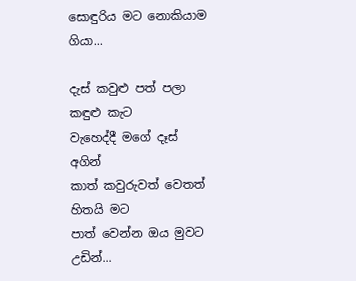සොඳුරිය මට නොකියාම ගියා...

දැස් කවුළු පත් පලා කඳුළු කැට
වැහෙද්දී මගේ දෑස් අගින්
කාත් කවුරුවත් වෙතත් හිතයි මට
පාත් වෙන්න ඔය මුවට උඩින්...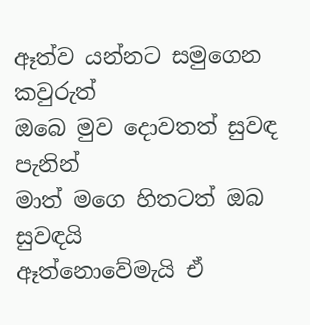ඈත්ව යන්නට සමුගෙන කවුරුත්
ඔබෙ මුව දොවතත් සුවඳ පැනින්
මාත් මගෙ හිතටත් ඔබ සුවඳයි
ඈත්නොවේමැයි ඒ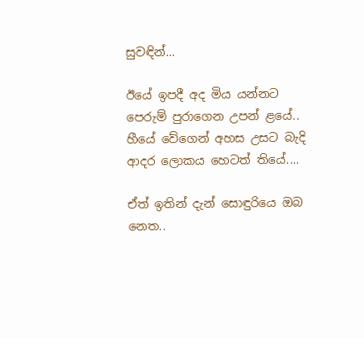සුවඳින්...

ඊයේ ඉපදී අද මිය යන්නට
පෙරුම් පුරාගෙන උපන් ළයේ..
හීයේ වේගෙන් අහස උසට බැදි
ආදර ලොකය හෙටත් තියේ....

ඒත් ඉතින් දැන් සොඳුරියෙ ඔබ නෙත..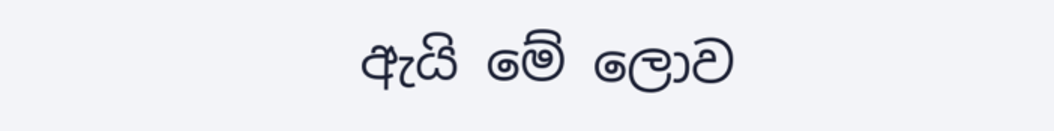ඇයි මේ ලොව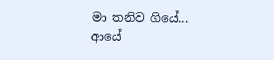මා තනිව ගියේ...
ආයේ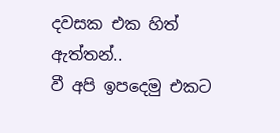දවසක එක හිත් ඇත්තන්..
වී අපි ඉපදෙමු එකට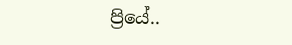ප්‍රියේ..